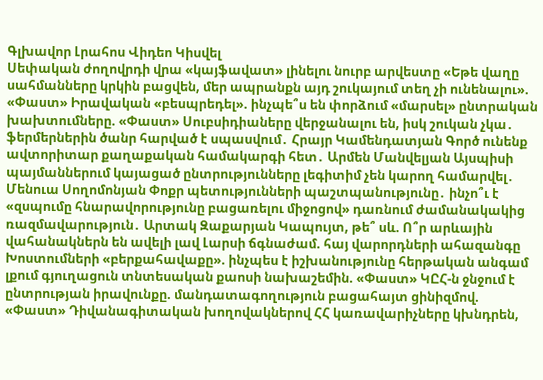Գլխավոր Լրահոս Վիդեո Կիսվել
Սեփական ժողովրդի վրա «կայֆավատ» լինելու նուրբ արվեստը «Եթե վաղը սահմանները կրկին բացվեն, մեր ապրանքն այդ շուկայում տեղ չի ունենալու». «Փաստ» Իրավական «բեսպրեդել». ինչպե՞ս են փորձում «մարսել» ընտրական խախտումները. «Փաստ» Սուբսիդիաները վերջանալու են, իսկ շուկան չկա․ ֆերմերներին ծանր հարված է սպասվում․ Հրայր Կամենդատյան Գործ ունենք ավտորիտար քաղաքական համակարգի հետ․ Արմեն Մանվելյան Այսպիսի պայմաններում կայացած ընտրությունները լեգիտիմ չեն կարող համարվել․ Մենուա Սողոմոնյան Փոքր պետությունների պաշտպանությունը․ ինչո՞ւ է «զսպումը հնարավորությունը բացառելու միջոցով» դառնում ժամանակակից ռազմավարություն․ Արտակ Զաքարյան Կապույտ, թե՞ սև. Ո՞ր արևային վահանակներն են ավելի լավ Լարսի ճգնաժամ. հայ վարորդների ահազանգը Խոստումների «բերքահավաքը». ինչպես է իշխանությունը հերթական անգամ լքում գյուղացուն տնտեսական քաոսի նախաշեմին. «Փաստ» ԿԸՀ-ն ջնջում է ընտրության իրավունքը. մանդատագողություն բացահայտ ցինիզմով. «Փաստ» Դիվանագիտական խողովակներով ՀՀ կառավարիչները կխնդրեն,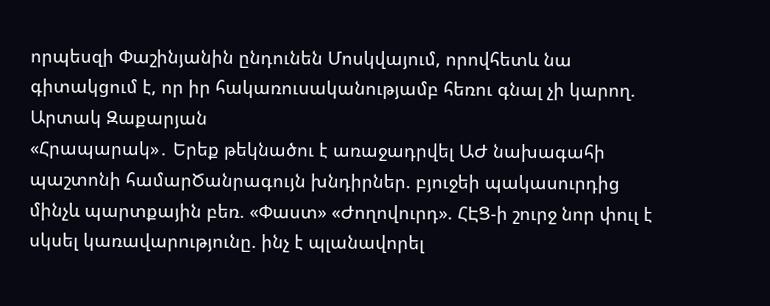որպեսզի Փաշինյանին ընդունեն Մոսկվայում, որովհետև նա գիտակցում է, որ իր հակառուսականությամբ հեռու գնալ չի կարող. Արտակ Զաքարյան
«Հրապարակ»․ Երեք թեկնածու է առաջադրվել ԱԺ նախագահի պաշտոնի համարԾանրագույն խնդիրներ. բյուջեի պակասուրդից մինչև պարտքային բեռ. «Փաստ» «Ժողովուրդ». ՀԷՑ-ի շուրջ նոր փուլ է սկսել կառավարությունը. ինչ է պլանավորել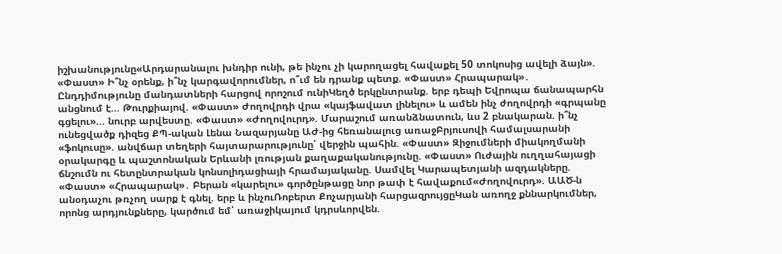իշխանությունը«Արդարանալու խնդիր ունի, թե ինչու չի կարողացել հավաքել 50 տոկոսից ավելի ձայն». «Փաստ» Ի՞նչ օրենք, ի՞նչ կարգավորումներ, ո՞ւմ են դրանք պետք. «Փաստ» Հրապարակ»․ Ընդդիմությունը մանդատների հարցով որոշում ունիԿեղծ երկընտրանք. երբ դեպի Եվրոպա ճանապարհն անցնում է... Թուրքիայով. «Փաստ» Ժողովրդի վրա «կայֆավատ լինելու» և ամեն ինչ ժողովրդի «գրպանը գցելու»... նուրբ արվեստը. «Փաստ» «Ժողովուրդ». Մարաշում առանձնատուն, ևս 2 բնակարան. ի՞նչ ունեցվածք դիզեց ՔՊ-ական Լենա Նազարյանը ԱԺ-ից հեռանալուց առաջԲրյուսովի համալսարանի «ֆոկուսը». անվճար տեղերի հայտարարությունը՝ վերջին պահին. «Փաստ» Զիջումների միակողմանի օրակարգը և պաշտոնական Երևանի լռության քաղաքականությունը. «Փաստ» Ուժային ուղղահայացի ճնշումն ու հետընտրական կոնսոլիդացիայի հրամայականը. Սամվել Կարապետյանի ազդակները. «Փաստ» «Հրապարակ»․ Բերան «կարելու» գործընթացը նոր թափ է հավաքում«Ժողովուրդ». ԱԱԾ-ն անօդաչու թռչող սարք է գնել. երբ և ինչուՌոբերտ Քոչարյանի հարցազրույցըԿան առողջ քննարկումներ, որոնց արդյունքները, կարծում եմ՝ առաջիկայում կդրսևորվեն.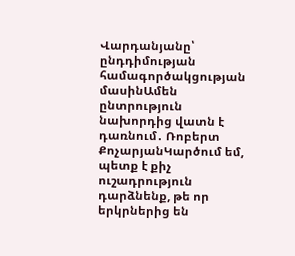Վարդանյանը՝ ընդդիմության համագործակցության մասինԱմեն ընտրություն նախորդից վատն է դառնում․ Ռոբերտ ՔոչարյանԿարծում եմ, պետք է քիչ ուշադրություն դարձնենք, թե որ երկրներից են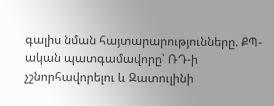գալիս նման հայտարարությունները. ՔՊ-ական պատգամավորը՝ ՌԴ-ի չշնորհավորելու և Զատուլինի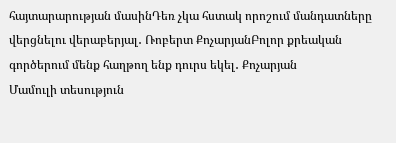հայտարարության մասինԴեռ չկա հստակ որոշում մանդատները վերցնելու վերաբերյալ․ Ռոբերտ ՔոչարյանԲոլոր քրեական գործերում մենք հաղթող ենք դուրս եկել․ Քոչարյան
Մամուլի տեսություն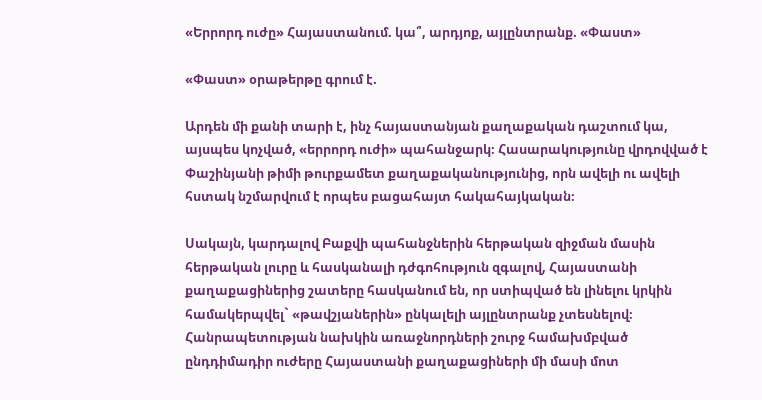«Երրորդ ուժը» Հայաստանում. կա՞, արդյոք, այլընտրանք. «Փաստ»

«Փաստ» օրաթերթը գրում է.

Արդեն մի քանի տարի է, ինչ հայաստանյան քաղաքական դաշտում կա, այսպես կոչված, «երրորդ ուժի» պահանջարկ։ Հասարակությունը վրդովված է Փաշինյանի թիմի թուրքամետ քաղաքականությունից, որն ավելի ու ավելի հստակ նշմարվում է որպես բացահայտ հակահայկական։

Սակայն, կարդալով Բաքվի պահանջներին հերթական զիջման մասին հերթական լուրը և հասկանալի դժգոհություն զգալով, Հայաստանի քաղաքացիներից շատերը հասկանում են, որ ստիպված են լինելու կրկին համակերպվել` «թավշյաներին» ընկալելի այլընտրանք չտեսնելով։ Հանրապետության նախկին առաջնորդների շուրջ համախմբված ընդդիմադիր ուժերը Հայաստանի քաղաքացիների մի մասի մոտ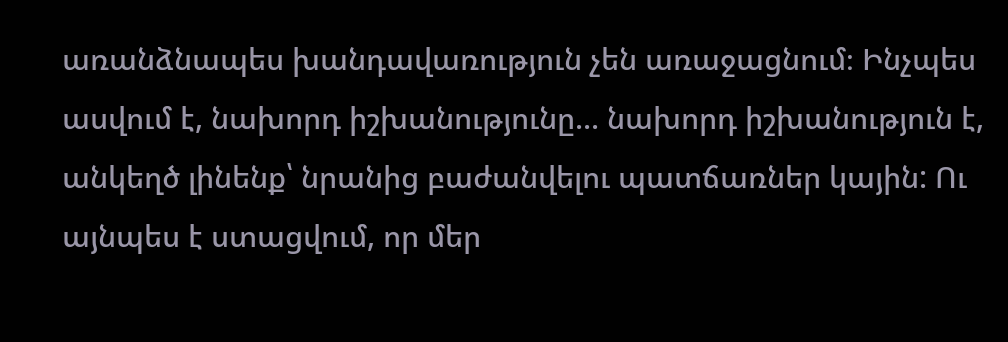առանձնապես խանդավառություն չեն առաջացնում։ Ինչպես ասվում է, նախորդ իշխանությունը... նախորդ իշխանություն է, անկեղծ լինենք՝ նրանից բաժանվելու պատճառներ կային: Ու այնպես է ստացվում, որ մեր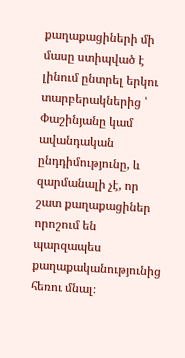քաղաքացիների մի մասը ստիպված է լինում ընտրել երկու տարբերակներից ՝ Փաշինյանը կամ ավանդական ընդդիմությունը, և զարմանալի չէ, որ շատ քաղաքացիներ որոշում են պարզապես քաղաքականությունից հեռու մնալ։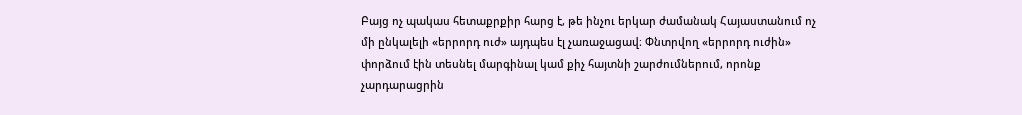Բայց ոչ պակաս հետաքրքիր հարց է, թե ինչու երկար ժամանակ Հայաստանում ոչ մի ընկալելի «երրորդ ուժ» այդպես էլ չառաջացավ։ Փնտրվող «երրորդ ուժին» փորձում էին տեսնել մարգինալ կամ քիչ հայտնի շարժումներում, որոնք չարդարացրին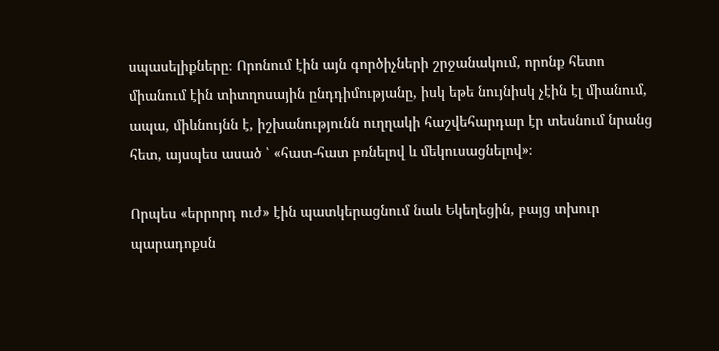սպասելիքները։ Որոնում էին այն գործիչների շրջանակում, որոնք հետո միանում էին տիտղոսային ընդդիմությանը, իսկ եթե նույնիսկ չէին էլ միանում, ապա, միևնույնն է, իշխանությունն ուղղակի հաշվեհարդար էր տեսնում նրանց հետ, այսպես ասած ՝ «հատ-հատ բռնելով և մեկուսացնելով»։

Որպես «երրորդ ուժ» էին պատկերացնում նաև Եկեղեցին, բայց տխուր պարադոքսն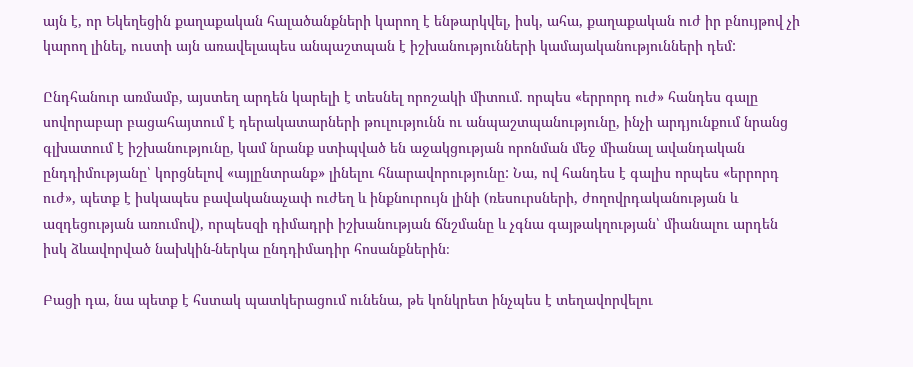այն է, որ Եկեղեցին քաղաքական հալածանքների կարող է ենթարկվել, իսկ, ահա, քաղաքական ուժ իր բնույթով չի կարող լինել, ուստի այն առավելապես անպաշտպան է իշխանությունների կամայականությունների դեմ:

Ընդհանուր առմամբ, այստեղ արդեն կարելի է տեսնել որոշակի միտում. որպես «երրորդ ուժ» հանդես գալը սովորաբար բացահայտում է դերակատարների թուլությունն ու անպաշտպանությունը, ինչի արդյունքում նրանց գլխատում է իշխանությունը, կամ նրանք ստիպված են աջակցության որոնման մեջ միանալ ավանդական ընդդիմությանը՝ կորցնելով «այլընտրանք» լինելու հնարավորությունը: Նա, ով հանդես է գալիս որպես «երրորդ ուժ», պետք է իսկապես բավականաչափ ուժեղ և ինքնուրույն լինի (ռեսուրսների, ժողովրդականության և ազդեցության առումով), որպեսզի դիմադրի իշխանության ճնշմանը և չգնա գայթակղության՝ միանալու արդեն իսկ ձևավորված նախկին-ներկա ընդդիմադիր հոսանքներին։

Բացի դա, նա պետք է հստակ պատկերացում ունենա, թե կոնկրետ ինչպես է տեղավորվելու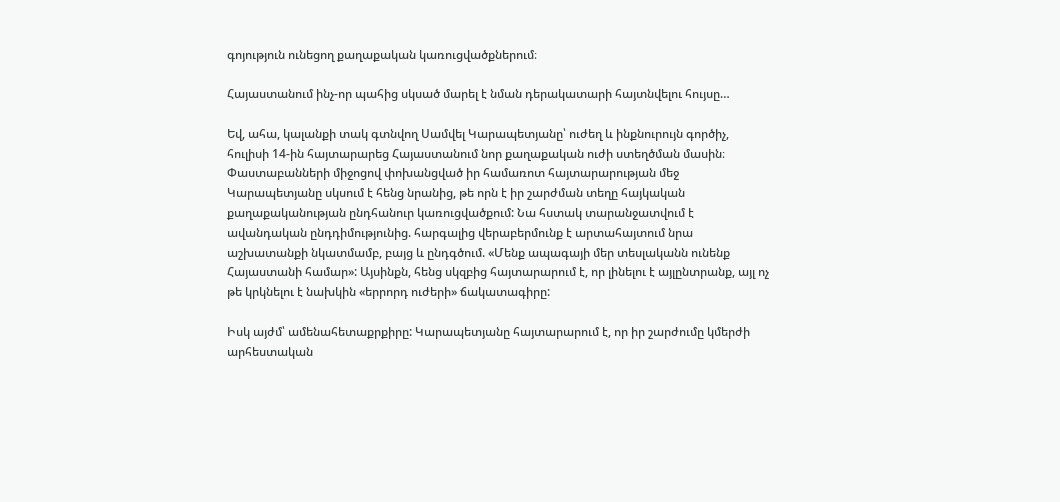գոյություն ունեցող քաղաքական կառուցվածքներում։

Հայաստանում ինչ-որ պահից սկսած մարել է նման դերակատարի հայտնվելու հույսը…

Եվ, ահա, կալանքի տակ գտնվող Սամվել Կարապետյանը՝ ուժեղ և ինքնուրույն գործիչ, հուլիսի 14-ին հայտարարեց Հայաստանում նոր քաղաքական ուժի ստեղծման մասին։ Փաստաբանների միջոցով փոխանցված իր համառոտ հայտարարության մեջ Կարապետյանը սկսում է հենց նրանից, թե որն է իր շարժման տեղը հայկական քաղաքականության ընդհանուր կառուցվածքում: Նա հստակ տարանջատվում է ավանդական ընդդիմությունից. հարգալից վերաբերմունք է արտահայտում նրա աշխատանքի նկատմամբ, բայց և ընդգծում. «Մենք ապագայի մեր տեսլականն ունենք Հայաստանի համար»: Այսինքն, հենց սկզբից հայտարարում է, որ լինելու է այլընտրանք, այլ ոչ թե կրկնելու է նախկին «երրորդ ուժերի» ճակատագիրը:

Իսկ այժմ՝ ամենահետաքրքիրը: Կարապետյանը հայտարարում է, որ իր շարժումը կմերժի արհեստական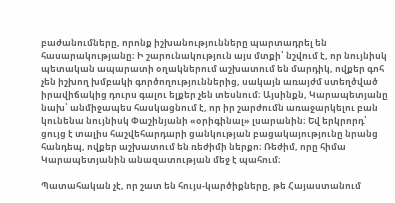բաժանումները, որոնք իշխանությունները պարտադրել են հասարակությանը։ Ի շարունակություն այս մտքի՝ նշվում է, որ նույնիսկ պետական ապարատի օղակներում աշխատում են մարդիկ, ովքեր գոհ չեն իշխող խմբակի գործողություններից, սակայն առայժմ ստեղծված իրավիճակից դուրս գալու ելքեր չեն տեսնում։ Այսինքն, Կարապետյանը նախ՝ անմիջապես հասկացնում է, որ իր շարժումն առաջարկելու բան կունենա նույնիսկ Փաշինյանի «օրիգինալ» լսարանին։ Եվ երկրորդ՝ ցույց է տալիս հաշվեհարդարի ցանկության բացակայությունը նրանց հանդեպ, ովքեր աշխատում են ռեժիմի ներքո։ Ռեժիմ, որը հիմա Կարապետյանին անազատության մեջ է պահում։

Պատահական չէ, որ շատ են հույս-կարծիքները, թե Հայաստանում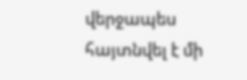վերջապես հայտնվել է մի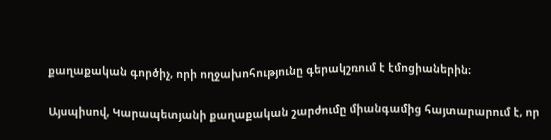քաղաքական գործիչ, որի ողջախոհությունը գերակշռում է էմոցիաներին։

Այսպիսով, Կարապետյանի քաղաքական շարժումը միանգամից հայտարարում է, որ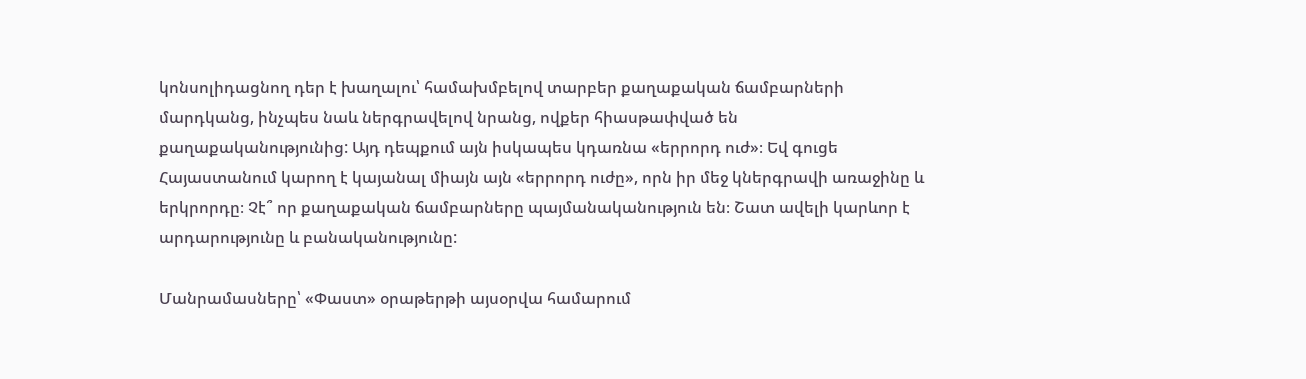կոնսոլիդացնող դեր է խաղալու՝ համախմբելով տարբեր քաղաքական ճամբարների մարդկանց, ինչպես նաև ներգրավելով նրանց, ովքեր հիասթափված են քաղաքականությունից: Այդ դեպքում այն իսկապես կդառնա «երրորդ ուժ»։ Եվ գուցե Հայաստանում կարող է կայանալ միայն այն «երրորդ ուժը», որն իր մեջ կներգրավի առաջինը և երկրորդը։ Չէ՞ որ քաղաքական ճամբարները պայմանականություն են։ Շատ ավելի կարևոր է արդարությունը և բանականությունը:

Մանրամասները՝ «Փաստ» օրաթերթի այսօրվա համարում